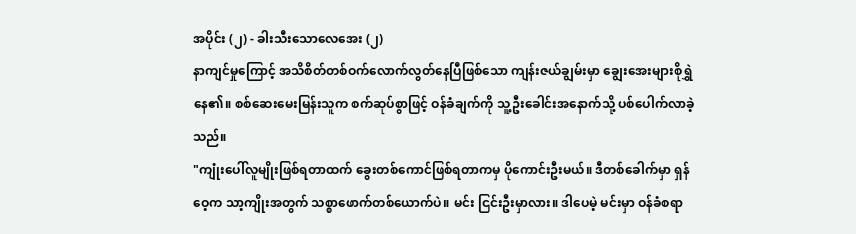အပိုင်း (၂) - ခါးသီးသောလေအေး (၂)
နာကျင်မှုကြောင့် အသိစိတ်တစ်ဝက်လောက်လွတ်နေပြီဖြစ်သော ကျန်းဇယ်ချွမ်းမှာ ချွေးအေးများစိုရွှဲနေ၏။ စစ်ဆေးမေးမြန်းသူက စက်ဆုပ်စွာဖြင့် ဝန်ခံချက်ကို သူ့ဦးခေါင်းအနောက်သို့ ပစ်ပေါက်လာခဲ့သည်။
"ကျုံးပေါ်လူမျိုးဖြစ်ရတာထက် ခွေးတစ်ကောင်ဖြစ်ရတာကမှ ပိုကောင်းဦးမယ်။ ဒီတစ်ခေါက်မှာ ရှန်ဝေ့က သာ့ကျိုးအတွက် သစ္စာဖောက်တစ်ယောက်ပဲ။ မင်း ငြင်းဦးမှာလား။ ဒါပေမဲ့ မင်းမှာ ဝန်ခံစရာ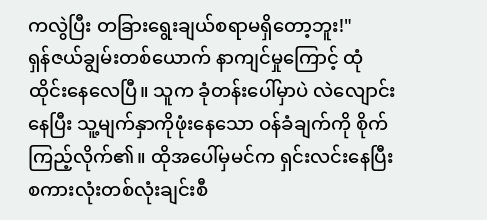ကလွဲပြီး တခြားရွေးချယ်စရာမရှိတော့ဘူး!"
ရှန်ဇယ်ချွမ်းတစ်ယောက် နာကျင်မှုကြောင့် ထုံထိုင်းနေလေပြီ။ သူက ခုံတန်းပေါ်မှာပဲ လဲလျောင်းနေပြီး သူ့မျက်နှာကိုဖုံးနေသော ဝန်ခံချက်ကို စိုက်ကြည့်လိုက်၏။ ထိုအပေါ်မှမင်က ရှင်းလင်းနေပြီး စကားလုံးတစ်လုံးချင်းစီ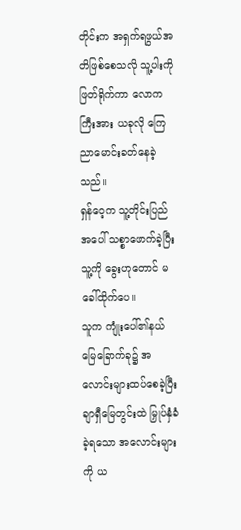တိုင်းက အရှက်ရဖွယ်အတိဖြစ်စေသလို သူ့ပါးကိုဖြတ်ရိုက်ကာ လောကကြီးအား ယခုလို ကြေညာမောင်းခတ်နေခဲ့သည်။
ရှန်ဝေ့က သူ့တိုင်းပြည်အပေါ် သစ္စာဖောက်ခဲ့ပြီး သူ့ကို ခွေးဟုတောင် မခေါ်ထိုက်ပေ။
သူက ကျုံးပေါ်၏နယ်မြေခြောက်ခု၌ အလောင်းများထပ်စေခဲ့ပြီး ချာရှီမြေတွင်းထဲ မြှုပ်နှံခံခဲ့ရသော အလောင်းများကို ယ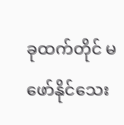ခုထက်တိုင် မဖော်နိုင်သေး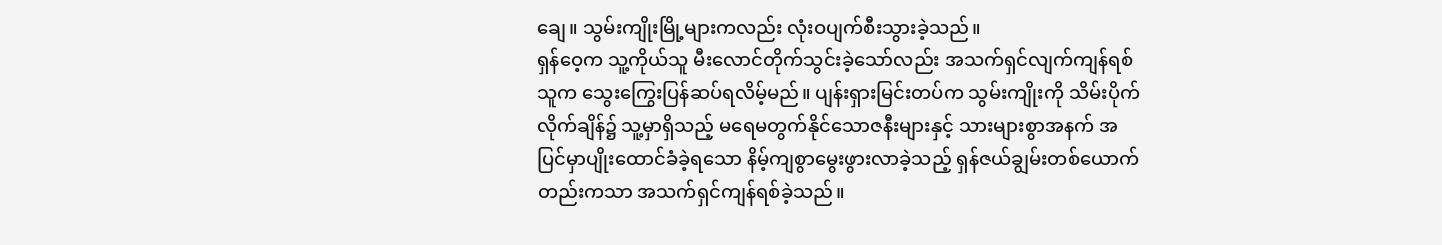ချေ။ သွမ်းကျိုးမြို့များကလည်း လုံးဝပျက်စီးသွားခဲ့သည်။
ရှန်ဝေ့က သူ့ကိုယ်သူ မီးလောင်တိုက်သွင်းခဲ့သော်လည်း အသက်ရှင်လျက်ကျန်ရစ်သူက သွေးကြွေးပြန်ဆပ်ရလိမ့်မည်။ ပျန်းရှားမြင်းတပ်က သွမ်းကျိုးကို သိမ်းပိုက်လိုက်ချိန်၌ သူ့မှာရှိသည့် မရေမတွက်နိုင်သောဇနီးများနှင့် သားများစွာအနက် အပြင်မှာပျိုးထောင်ခံခဲ့ရသော နိမ့်ကျစွာမွေးဖွားလာခဲ့သည့် ရှန်ဇယ်ချွမ်းတစ်ယောက်တည်းကသာ အသက်ရှင်ကျန်ရစ်ခဲ့သည်။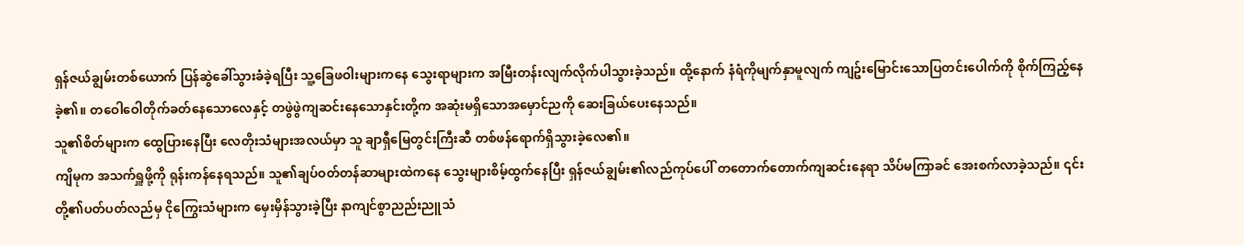ရှန်ဇယ်ချွမ်းတစ်ယောက် ပြန်ဆွဲခေါ်သွားခံခဲ့ရပြီး သူ့ခြေဖဝါးများကနေ သွေးရာများက အမြီးတန်းလျက်လိုက်ပါသွားခဲ့သည်။ ထို့နောက် နံရံကိုမျက်နှာမူလျက် ကျဥ်းမြောင်းသောပြတင်းပေါက်ကို စိုက်ကြည့်နေခဲ့၏။ တဝေါဝေါတိုက်ခတ်နေသောလေနှင့် တဖွဲဖွဲကျဆင်းနေသောနှင်းတို့က အဆုံးမရှိသောအမှောင်ညကို ဆေးခြယ်ပေးနေသည်။
သူ၏စိတ်များက ထွေပြားနေပြီး လေတိုးသံများအလယ်မှာ သူ ချာရှီမြေတွင်းကြီးဆီ တစ်ဖန်ရောက်ရှိသွားခဲ့လေ၏။
ကျိမုက အသက်ရှူဖို့ကို ရုန်းကန်နေရသည်။ သူ၏ချပ်ဝတ်တန်ဆာများထဲကနေ သွေးများစိမ့်ထွက်နေပြီး ရှန်ဇယ်ချွမ်း၏လည်ကုပ်ပေါ် တတောက်တောက်ကျဆင်းနေရာ သိပ်မကြာခင် အေးစက်လာခဲ့သည်။ ၎င်းတို့၏ပတ်ပတ်လည်မှ ငိုကြွေးသံများက မှေးမှိန်သွားခဲ့ပြီး နာကျင်စွာညည်းညူသံ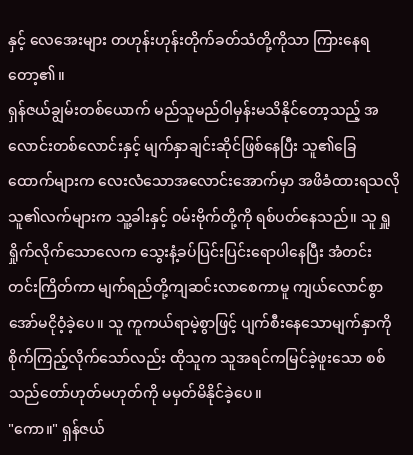နှင့် လေအေးများ တဟုန်းဟုန်းတိုက်ခတ်သံတို့ကိုသာ ကြားနေရတော့၏။
ရှန်ဇယ်ချွမ်းတစ်ယောက် မည်သူမည်ဝါမှန်းမသိနိုင်တော့သည့် အလောင်းတစ်လောင်းနှင့် မျက်နှာချင်းဆိုင်ဖြစ်နေပြီး သူ၏ခြေထောက်များက လေးလံသောအလောင်းအောက်မှာ အဖိခံထားရသလို သူ၏လက်များက သူ့ခါးနှင့် ဝမ်းဗိုက်တို့ကို ရစ်ပတ်နေသည်။ သူ ရှူရှိုက်လိုက်သောလေက သွေးနံ့ခပ်ပြင်းပြင်းရောပါနေပြီး အံတင်းတင်းကြိတ်ကာ မျက်ရည်တို့ကျဆင်းလာစေကာမူ ကျယ်လောင်စွာ အော်မငိုဝံ့ခဲ့ပေ။ သူ ကူကယ်ရာမဲ့စွာဖြင့် ပျက်စီးနေသောမျက်နှာကို စိုက်ကြည့်လိုက်သော်လည်း ထိုသူက သူအရင်ကမြင်ခဲ့ဖူးသော စစ်သည်တော်ဟုတ်မဟုတ်ကို မမှတ်မိနိုင်ခဲ့ပေ။
"ကော။" ရှန်ဇယ်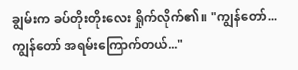ချွမ်းက ခပ်တိုးတိုးလေး ရှိုက်လိုက်၏။ "ကျွန်တော်... ကျွန်တော် အရမ်းကြောက်တယ်..."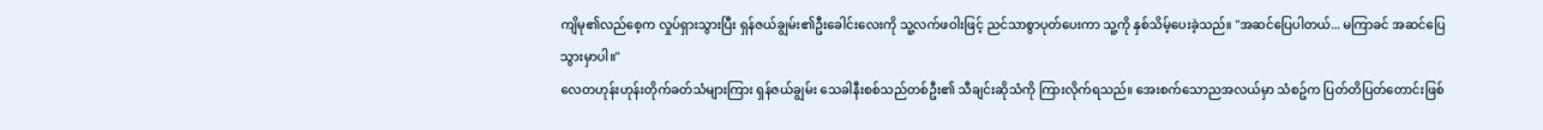ကျိမု၏လည်စေ့က လှုပ်ရှားသွားပြီး ရှန်ဇယ်ချွမ်း၏ဦးခေါင်းလေးကို သူ့လက်ဖဝါးဖြင့် ညင်သာစွာပုတ်ပေးကာ သူ့ကို နှစ်သိမ့်ပေးခဲ့သည်။ "အဆင်ပြေပါတယ်... မကြာခင် အဆင်ပြေသွားမှာပါ။"
လေတဟုန်းဟုန်းတိုက်ခတ်သံများကြား ရှန်ဇယ်ချွမ်း သေခါနီးစစ်သည်တစ်ဦး၏ သီချင်းဆိုသံကို ကြားလိုက်ရသည်။ အေးစက်သောညအလယ်မှာ သံစဥ်က ပြတ်တိပြတ်တောင်းဖြစ်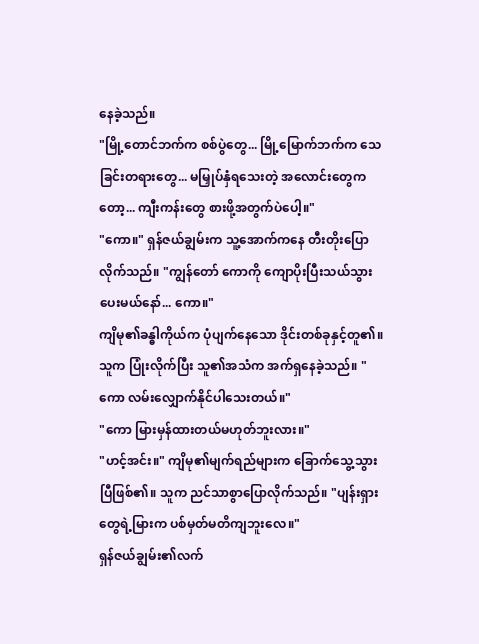နေခဲ့သည်။
"မြို့တောင်ဘက်က စစ်ပွဲတွေ... မြို့မြောက်ဘက်က သေခြင်းတရားတွေ... မမြှုပ်နှံရသေးတဲ့ အလောင်းတွေကတော့... ကျီးကန်းတွေ စားဖို့အတွက်ပဲပေါ့။"
"ကော။" ရှန်ဇယ်ချွမ်းက သူ့အောက်ကနေ တီးတိုးပြောလိုက်သည်။ "ကျွန်တော် ကောကို ကျောပိုးပြီးသယ်သွားပေးမယ်နော်... ကော။"
ကျိမု၏ခန္ဓါကိုယ်က ပုံပျက်နေသော ဒိုင်းတစ်ခုနှင့်တူ၏။ သူက ပြုံးလိုက်ပြီး သူ၏အသံက အက်ရှနေခဲ့သည်။ "ကော လမ်းလျှောက်နိုင်ပါသေးတယ်။"
"ကော မြားမှန်ထားတယ်မဟုတ်ဘူးလား။"
"ဟင့်အင်း။" ကျိမု၏မျက်ရည်များက ခြောက်သွေ့သွားပြီဖြစ်၏။ သူက ညင်သာစွာပြောလိုက်သည်။ "ပျန်းရှားတွေရဲ့မြားက ပစ်မှတ်မတိကျဘူးလေ။"
ရှန်ဇယ်ချွမ်း၏လက်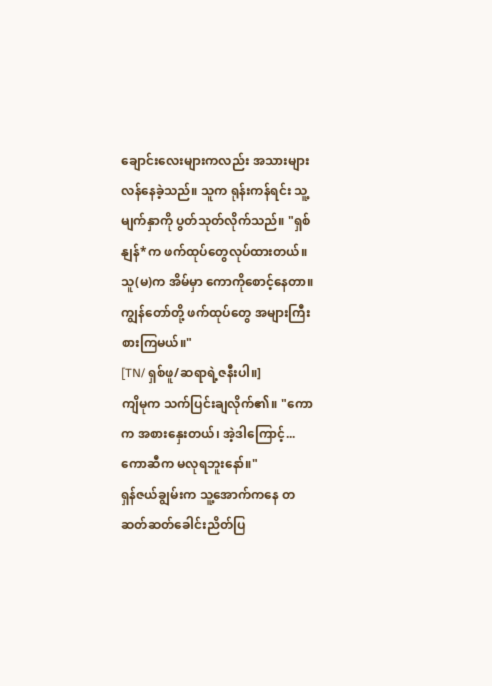ချောင်းလေးများကလည်း အသားများလန်နေခဲ့သည်။ သူက ရုန်းကန်ရင်း သူ့မျက်နှာကို ပွတ်သုတ်လိုက်သည်။ "ရှစ်နျန်*က ဖက်ထုပ်တွေလုပ်ထားတယ်။ သူ(မ)က အိမ်မှာ ကောကိုစောင့်နေတာ။ ကျွန်တော်တို့ ဖက်ထုပ်တွေ အများကြီးစားကြမယ်။"
[TN/ ရှစ်ဖူ/ဆရာရဲ့ဇနီးပါ။]
ကျိမုက သက်ပြင်းချလိုက်၏။ "ကောက အစားနှေးတယ်၊ အဲ့ဒါကြောင့်... ကောဆီက မလုရဘူးနော်။"
ရှန်ဇယ်ချွမ်းက သူ့အောက်ကနေ တဆတ်ဆတ်ခေါင်းညိတ်ပြ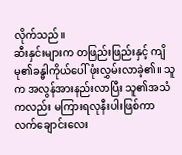လိုက်သည်။
ဆီးနှင်းများက တဖြည်းဖြည်းနှင့် ကျိမု၏ခန္ဓါကိုယ်ပေါ် ဖုံးလွှမ်းလာခဲ့၏။ သူက အလွန်အားနည်းလာပြီး သူ၏အသံကလည်း မကြားရလုနီးပါးဖြစ်ကာ လက်ချောင်းလေး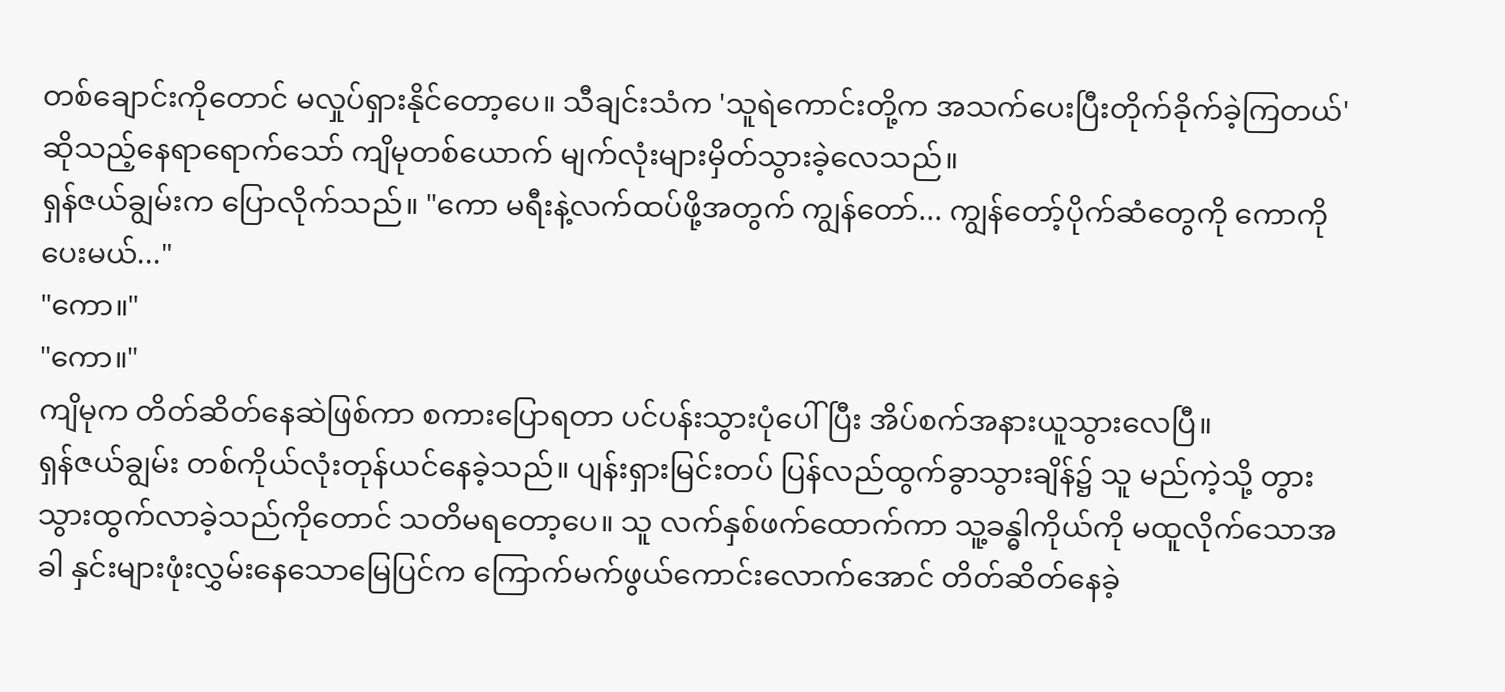တစ်ချောင်းကိုတောင် မလှုပ်ရှားနိုင်တော့ပေ။ သီချင်းသံက 'သူရဲကောင်းတို့က အသက်ပေးပြီးတိုက်ခိုက်ခဲ့ကြတယ်' ဆိုသည့်နေရာရောက်သော် ကျိမုတစ်ယောက် မျက်လုံးများမှိတ်သွားခဲ့လေသည်။
ရှန်ဇယ်ချွမ်းက ပြောလိုက်သည်။ "ကော မရီးနဲ့လက်ထပ်ဖို့အတွက် ကျွန်တော်... ကျွန်တော့်ပိုက်ဆံတွေကို ကောကိုပေးမယ်..."
"ကော။"
"ကော။"
ကျိမုက တိတ်ဆိတ်နေဆဲဖြစ်ကာ စကားပြောရတာ ပင်ပန်းသွားပုံပေါ်ပြီး အိပ်စက်အနားယူသွားလေပြီ။
ရှန်ဇယ်ချွမ်း တစ်ကိုယ်လုံးတုန်ယင်နေခဲ့သည်။ ပျန်းရှားမြင်းတပ် ပြန်လည်ထွက်ခွာသွားချိန်၌ သူ မည်ကဲ့သို့ တွားသွားထွက်လာခဲ့သည်ကိုတောင် သတိမရတော့ပေ။ သူ လက်နှစ်ဖက်ထောက်ကာ သူ့ခန္ဓါကိုယ်ကို မထူလိုက်သောအခါ နှင်းများဖုံးလွှမ်းနေသောမြေပြင်က ကြောက်မက်ဖွယ်ကောင်းလောက်အောင် တိတ်ဆိတ်နေခဲ့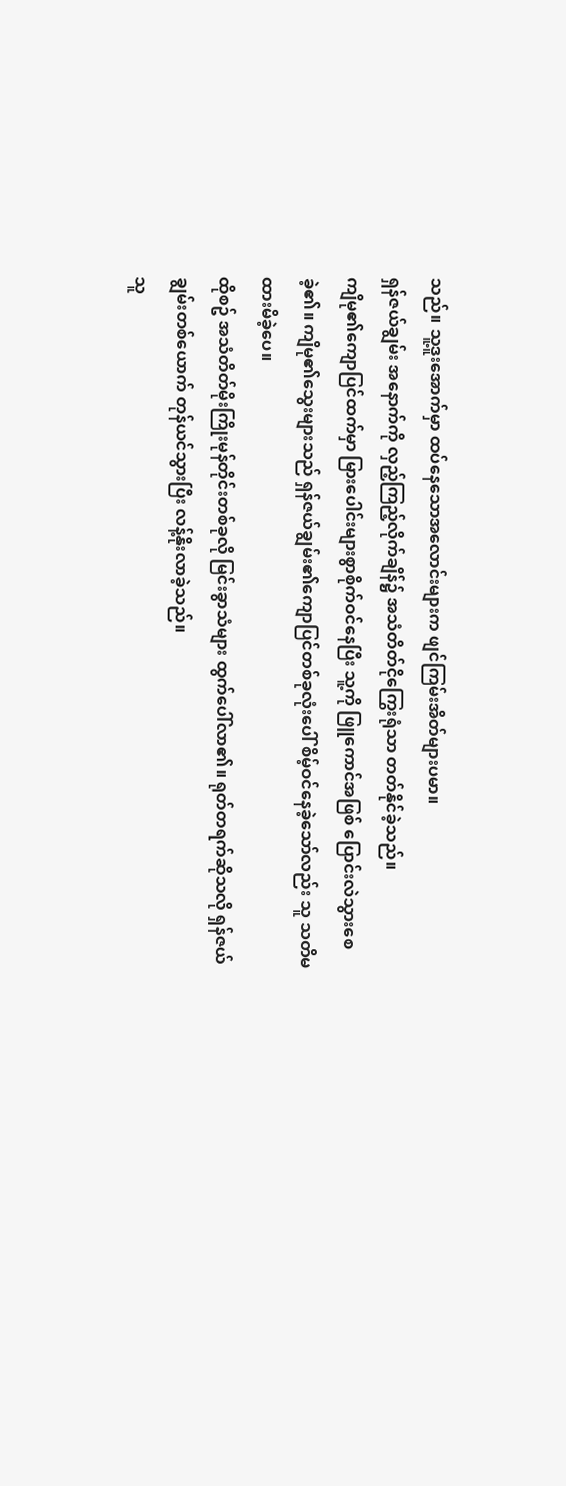သည်။ သူ့ဒူးအောက်မှာ ထပ်နေသောအလောင်းများက ဖျင်ကြမ်းအိတ်များပမာ။
ရှန်ဇယ်ချွမ်း အနောက်ကို လှည့်ကြည့်လိုက်ချိန်၌ အသံတိတ်ငိုကြွေးရုံသာ တတ်နိုင်ခဲ့သည်။
ကျိမု၏ကျောပြင်ထက်မှာ မြားပေါင်းများစွာစိုက်ဝင်နေပြီး သူ့ကို ဖြူကောင်အဖြစ် ပြောင်းလဲသွားစေခဲ့၏။ ကျိမု၏သွေးများသည် ရှန်ဇယ်ချွမ်း၏ကျောပြင်တစ်ခုလုံးပေါ် စိမ့်ဝင်နေခဲ့သော်လည်း သူ သတိမထားမိခဲ့ပေ။
ထိုစဥ် အသံတိတ်မိုးကြိုးမုန်တိုင်းတစ်ခုလို မြင်းခွာသံများ ထွက်ပေါ်လာ၏။ ရုတ်တရက်ဆိုသလို ရှန်ဇယ်ချွမ်းတစ်ယောက် တုန်ယင်သွားပြီး လန့်နိုးလာခဲ့သည်။
သူ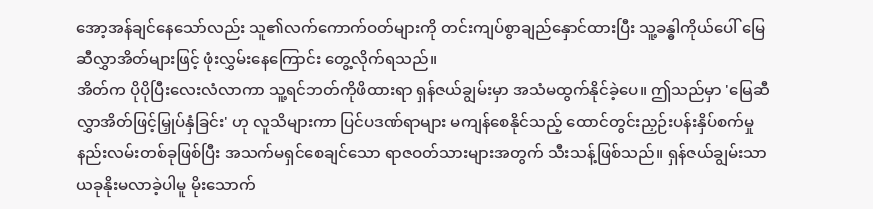အော့အန်ချင်နေသော်လည်း သူ၏လက်ကောက်ဝတ်များကို တင်းကျပ်စွာချည်နှောင်ထားပြီး သူ့ခန္ဓါကိုယ်ပေါ် မြေဆီလွှာအိတ်များဖြင့် ဖုံးလွှမ်းနေကြောင်း တွေ့လိုက်ရသည်။
အိတ်က ပိုပိုပြီးလေးလံလာကာ သူ့ရင်ဘတ်ကိုဖိထားရာ ရှန်ဇယ်ချွမ်းမှာ အသံမထွက်နိုင်ခဲ့ပေ။ ဤသည်မှာ 'မြေဆီလွှာအိတ်ဖြင့်မြှုပ်နှံခြင်း' ဟု လူသိများကာ ပြင်ပဒဏ်ရာများ မကျန်စေနိုင်သည့် ထောင်တွင်းညှဉ်းပန်းနှိပ်စက်မှုနည်းလမ်းတစ်ခုဖြစ်ပြီး အသက်မရှင်စေချင်သော ရာဇဝတ်သားများအတွက် သီးသန့်ဖြစ်သည်။ ရှန်ဇယ်ချွမ်းသာ ယခုနိုးမလာခဲ့ပါမူ မိုးသောက်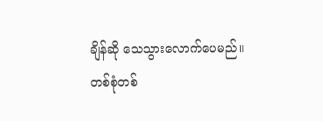ချိန်ဆို သေသွားလောက်ပေမည်။
တစ်စုံတစ်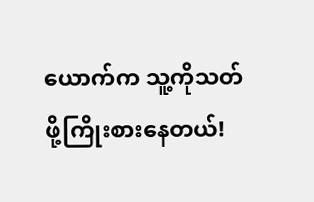ယောက်က သူ့ကိုသတ်ဖို့ကြိုးစားနေတယ်!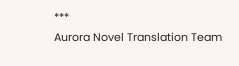***
Aurora Novel Translation Team